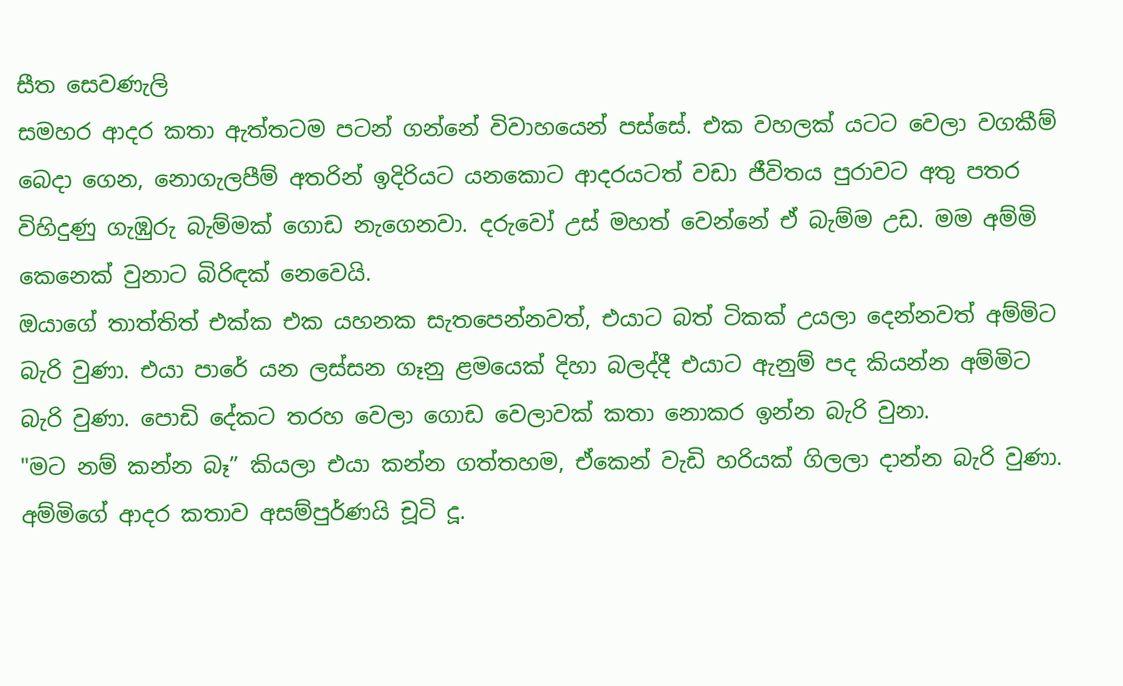සීත සෙවණැලි
සමහර ආදර කතා ඇත්තටම පටන් ගන්නේ විවාහයෙන් පස්සේ. එක වහලක් යටට වෙලා වගකීම් බෙදා ගෙන, නොගැලපීම් අතරින් ඉදිරියට යනකොට ආදරයටත් වඩා ජීවිතය පුරාවට අතු පතර විහිදුණු ගැඹුරු බැම්මක් ගොඩ නැගෙනවා. දරුවෝ උස් මහත් වෙන්නේ ඒ බැම්ම උඩ. මම අම්මි කෙනෙක් වුනාට බිරිඳක් නෙවෙයි.
ඔයාගේ තාත්තිත් එක්ක එක යහනක සැතපෙන්නවත්, එයාට බත් ටිකක් උයලා දෙන්නවත් අම්මිට බැරි වුණා. එයා පාරේ යන ලස්සන ගෑනු ළමයෙක් දිහා බලද්දී එයාට ඇනුම් පද කියන්න අම්මිට බැරි වුණා. පොඩි දේකට තරහ වෙලා ගොඩ වෙලාවක් කතා නොකර ඉන්න බැරි වුනා.
"මට නම් කන්න බෑ” කියලා එයා කන්න ගත්තහම, ඒකෙන් වැඩි හරියක් ගිලලා දාන්න බැරි වුණා. අම්මිගේ ආදර කතාව අසම්පුර්ණයි චූටි දූ.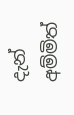දැන් අම්මිත්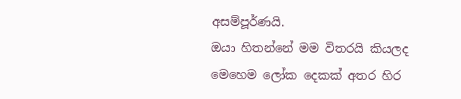අසම්පූර්ණයි.
ඔයා හිතන්නේ මම විතරයි කියලද මෙහෙම ලෝක දෙකක් අතර හිර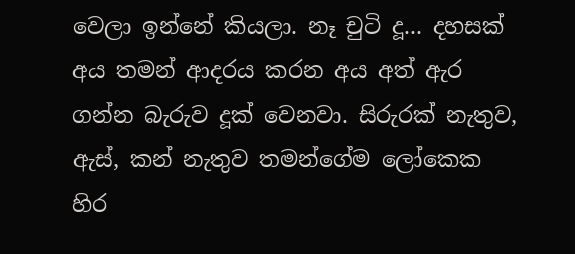වෙලා ඉන්නේ කියලා. නෑ චුටි දූ... දහසක් අය තමන් ආදරය කරන අය අත් ඇර ගන්න බැරුව දූක් වෙනවා. සිරුරක් නැතුව, ඇස්, කන් නැතුව තමන්ගේම ලෝකෙක හිර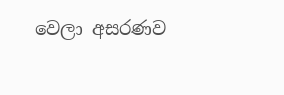වෙලා අසරණව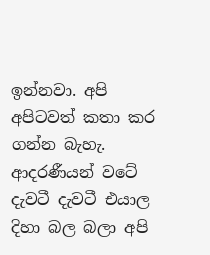ඉන්නවා. අපි අපිටවත් කතා කර ගන්න බැහැ. ආදරණීයන් වටේ දැවටී දැවටී එයාල දිහා බල බලා අපි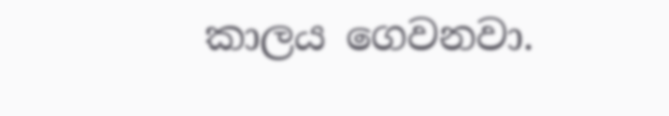කාලය ගෙවනවා.